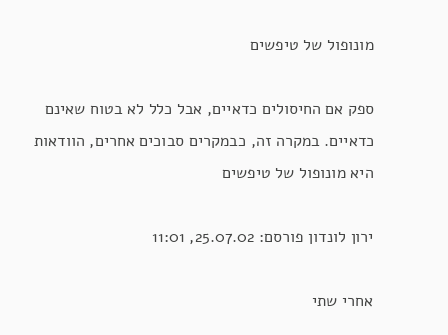מונופול של טיפשים

ספק אם החיסולים כדאיים, אבל כלל לא בטוח שאינם כדאיים. במקרה זה, כבמקרים סבוכים אחרים, הוודאות היא מונופול של טיפשים

ירון לונדון פורסם: 25.07.02, 11:01

אחרי שתי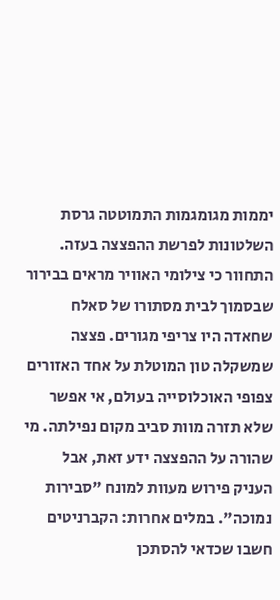יממות מגומגמות התמוטטה גרסת השלטונות לפרשת ההפצצה בעזה. התחוור כי צילומי האוויר מראים בבירור שבסמוך לבית מסתורו של סאלח שחאדה היו צריפי מגורים. פצצה שמשקלה טון המוטלת על אחד האזורים צפופי האוכלוסייה בעולם, אי אפשר שלא תזרה מוות סביב מקום נפילתה. מי שהורה על ההפצצה ידע זאת, אבל העניק פירוש מעוות למונח "סבירות נמוכה". במלים אחרות: הקברניטים חשבו שכדאי להסתכן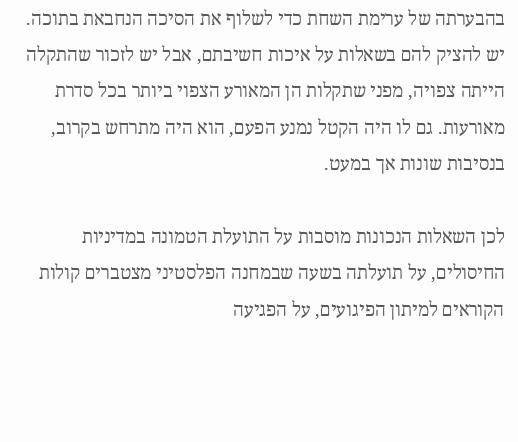בהבערתה של ערימת השחת כדי לשלוף את הסיכה הנחבאת בתוכה. יש להציק להם בשאלות על איכות חשיבתם, אבל יש לזכור שהתקלה הייתה צפויה, מפני שתקלות הן המאורע הצפוי ביותר בכל סדרת מאורעות. גם לו היה הקטל נמנע הפעם, הוא היה מתרחש בקרוב, בנסיבות שונות אך במעט.

לכן השאלות הנכונות מוסבות על התועלת הטמונה במדיניות החיסולים, על תועלתה בשעה שבמחנה הפלסטיני מצטברים קולות הקוראים למיתון הפיגועים, על הפגיעה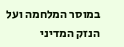במוסר המלחמה ועל הנזק המדיני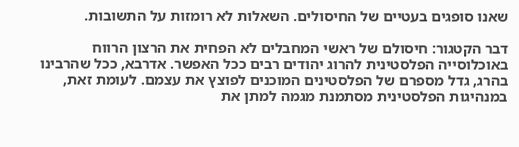שאנו סופגים בעטיים של החיסולים. השאלות לא רומזות על התשובות.

דבר הקטגור: חיסולם של ראשי המחבלים לא הפחית את הרצון הרווח באוכלוסייה הפלסטינית להרוג יהודים רבים ככל האפשר. אדרבא, ככל שהרבינו בהרג, גדל מספרם של הפלסטינים המוכנים לפוצץ את עצמם. לעומת זאת, במנהיגות הפלסטינית מסתמנת מגמה למתן את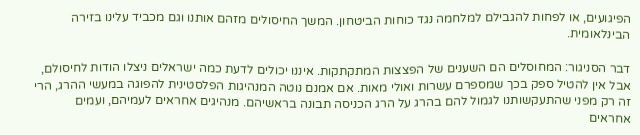הפיגועים, או לפחות להגבילם למלחמה נגד כוחות הביטחון. המשך החיסולים מזהם אותנו וגם מכביד עלינו בזירה הבינלאומית.

דבר הסניגור: המחוסלים הם השענים של הפצצות המתקתקות. איננו יכולים לדעת כמה ישראלים ניצלו הודות לחיסולם, אבל אין להטיל ספק בכך שמספרם עשרות ואולי מאות. אם אמנם נוטה המנהיגות הפלסטינית להפוגה במעשי ההרג, הרי זה רק מפני שהתעקשותנו לגמול להם בהרג על הרג הכניסה תבונה בראשיהם. מנהיגים אחראים לעמיהם, ועמים אחראים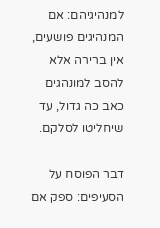למנהיגיהם: אם המנהיגים פושעים, אין ברירה אלא להסב למונהגים כאב כה גדול, עד שיחליטו לסלקם.

דבר הפוסח על הסעיפים: ספק אם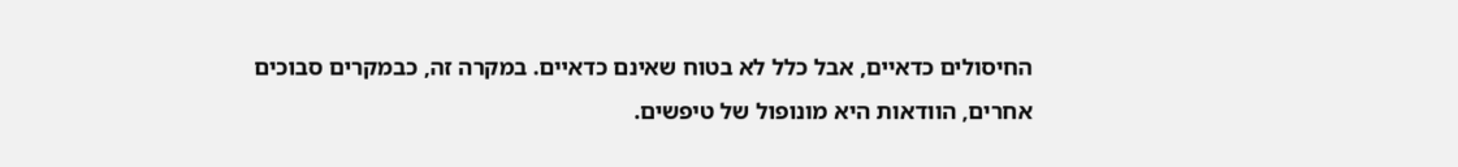החיסולים כדאיים, אבל כלל לא בטוח שאינם כדאיים. במקרה זה, כבמקרים סבוכים אחרים, הוודאות היא מונופול של טיפשים.